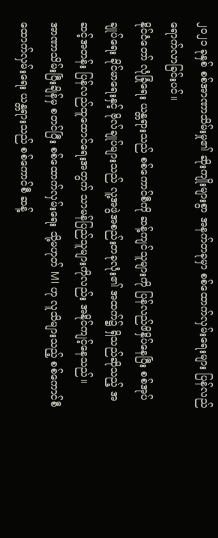၂၀၂၁ ခုနှစ် စစ်အာဏာသိမ်းမှု၏ ဆိုးကျိုးများစွာ အနက်တခုမှာ စစ်ထောက်လှမ်းရေးများ ပြန်လည် ရောက်လာခြင်းပင်။
နိုင်ငံတော် လုံခြုံရေး ယန္တရားသည် စစ်ကောင်စီကို ဆန့်ကျင်သူများကို ပြန်လည်ဖိနှိပ်နေပြီး စစ်အုပ်ချုပ်ရေး ခိုင်မာရေးနှင့် ဗိုလ်ချုပ်များသည် လူ့အဖွဲအစည်းတခုလုံး၏ အထက်၌ ရှိသည်ဆိုသည့် အဆင့်အတန်း ပြန်လည်ထူထောင်ရေးအတွက် သာမန်ပြည်သူများကိုလည်း အနိုင်ကျင့်နေသည်။
အာဏာသိမ်းပြီးချိန်မှ စတင်ပြီး စစ်ထောက်လှမ်းရေး သို့မဟုတ် MI ဟု လူသိများသည့် စစ်ကောင်စီ ထောက်လှမ်းရေး ယန္တရားသည် စစ်ကောင်စီ ဆန့်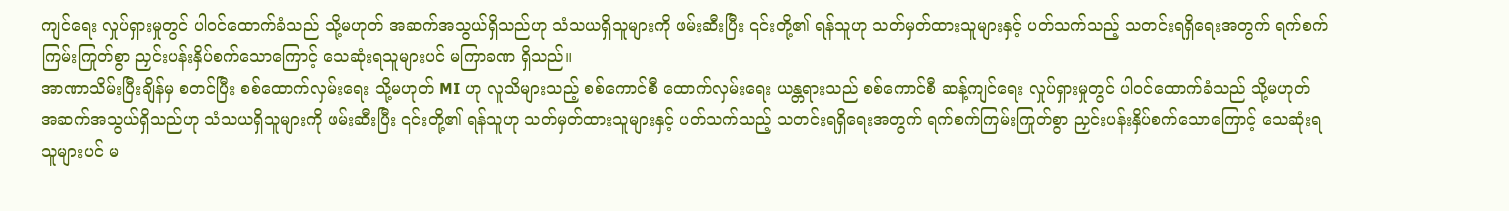ကျင်ရေး လှုပ်ရှားမှုတွင် ပါဝင်ထောက်ခံသည် သို့မဟုတ် အဆက်အသွယ်ရှိသည်ဟု သံသယရှိသူများကို ဖမ်းဆီးပြီး ၎င်းတို့၏ ရန်သူဟု သတ်မှတ်ထားသူများနှင့် ပတ်သက်သည့် သတင်းရရှိရေးအတွက် ရက်စက်ကြမ်းကြုတ်စွာ ညှင်းပန်းနှိပ်စက်သောကြောင့် သေဆုံးရသူများပင် မကြာခဏ ရှိသည်။
အာဏာသိမ်းပြီးချိန်မှ စတင်ပြီး စစ်ထောက်လှမ်းရေး သို့မဟုတ် MI ဟု လူသိများသည့် စစ်ကောင်စီ ထောက်လှမ်းရေး ယန္တရားသည် စစ်ကောင်စီ ဆန့်ကျင်ရေး လှုပ်ရှားမှုတွင် ပါဝင်ထောက်ခံသည် သို့မဟုတ် အဆက်အသွယ်ရှိသည်ဟု သံသယရှိသူများကို ဖမ်းဆီးပြီး ၎င်းတို့၏ ရန်သူဟု သတ်မှတ်ထားသူများနှင့် ပတ်သက်သည့် သတင်းရရှိရေးအတွက် ရက်စက်ကြမ်းကြုတ်စွာ ညှင်းပန်းနှိပ်စက်သောကြောင့် သေဆုံးရသူများပင် မ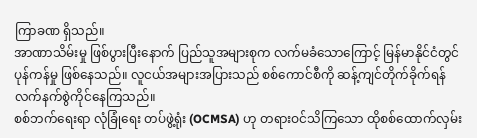ကြာခဏ ရှိသည်။
အာဏာသိမ်းမှု ဖြစ်ပွားပြီးနောက် ပြည်သူအများစုက လက်မခံသောကြောင့် မြန်မာနိုင်ငံတွင် ပုန်ကန်မှု ဖြစ်နေသည်။ လူငယ်အများအပြားသည် စစ်ကောင်စီကို ဆန့်ကျင်တိုက်ခိုက်ရန် လက်နက်စွဲကိုင်နေကြသည်။
စစ်ဘက်ရေးရာ လုံခြုံရေး တပ်ဖွဲ့ရုံး (OCMSA) ဟု တရားဝင်သိကြသော ထိုစစ်ထောက်လှမ်း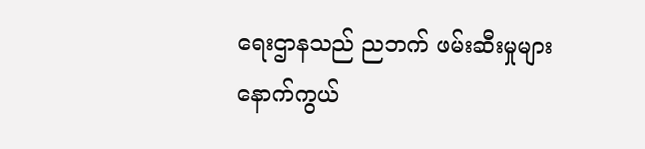ရေးဌာနသည် ညဘက် ဖမ်းဆီးမှုများ နောက်ကွယ်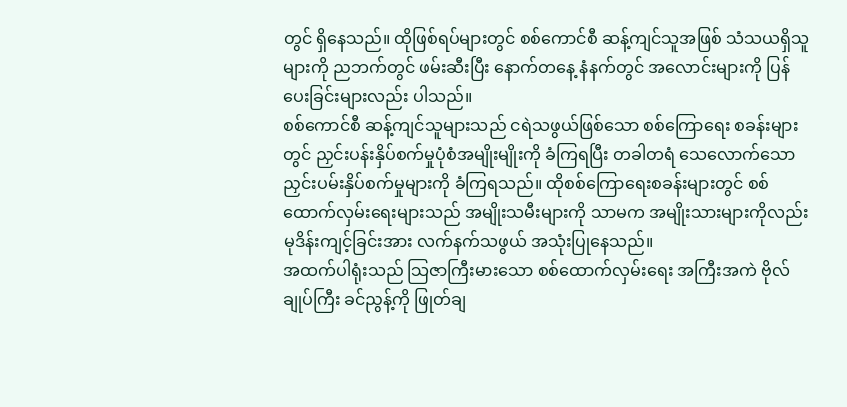တွင် ရှိနေသည်။ ထိုဖြစ်ရပ်များတွင် စစ်ကောင်စီ ဆန့်ကျင်သူအဖြစ် သံသယရှိသူများကို ညဘက်တွင် ဖမ်းဆီးပြီး နောက်တနေ့ နံနက်တွင် အလောင်းများကို ပြန်ပေးခြင်းများလည်း ပါသည်။
စစ်ကောင်စီ ဆန့်ကျင်သူများသည် ငရဲသဖွယ်ဖြစ်သော စစ်ကြောရေး စခန်းများတွင် ညှင်းပန်းနှိပ်စက်မှုပုံစံအမျိုးမျိုးကို ခံကြရပြီး တခါတရံ သေလောက်သော ညှင်းပမ်းနှိပ်စက်မှုများကို ခံကြရသည်။ ထိုစစ်ကြောရေးစခန်းများတွင် စစ်ထောက်လှမ်းရေးများသည် အမျိုးသမီးများကို သာမက အမျိုးသားများကိုလည်း မုဒိန်းကျင့်ခြင်းအား လက်နက်သဖွယ် အသုံးပြုနေသည်။
အထက်ပါရုံးသည် သြဇာကြီးမားသော စစ်ထောက်လှမ်းရေး အကြီးအကဲ ဗိုလ်ချုပ်ကြီး ခင်ညွန့်ကို ဖြုတ်ချ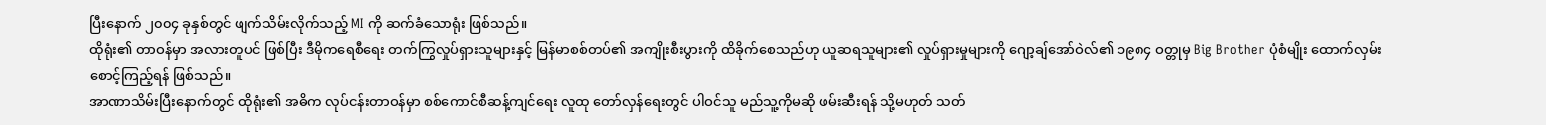ပြီးနောက် ၂၀၀၄ ခုနှစ်တွင် ဖျက်သိမ်းလိုက်သည့် MI ကို ဆက်ခံသောရုံး ဖြစ်သည်။
ထိုရုံး၏ တာဝန်မှာ အလားတူပင် ဖြစ်ပြီး ဒီမိုကရေစီရေး တက်ကြွလှုပ်ရှားသူများနှင့် မြန်မာစစ်တပ်၏ အကျိုးစီးပွားကို ထိခိုက်စေသည်ဟု ယူဆရသူများ၏ လှုပ်ရှားမှုများကို ဂျော့ချ်အော်ဝဲလ်၏ ၁၉၈၄ ဝတ္တုမှ Big Brother ပုံစံမျိုး ထောက်လှမ်း စောင့်ကြည့်ရန် ဖြစ်သည်။
အာဏာသိမ်းပြီးနောက်တွင် ထိုရုံး၏ အဓိက လုပ်ငန်းတာဝန်မှာ စစ်ကောင်စီဆန့်ကျင်ရေး လူထု တော်လှန်ရေးတွင် ပါဝင်သူ မည်သူ့ကိုမဆို ဖမ်းဆီးရန် သို့မဟုတ် သတ်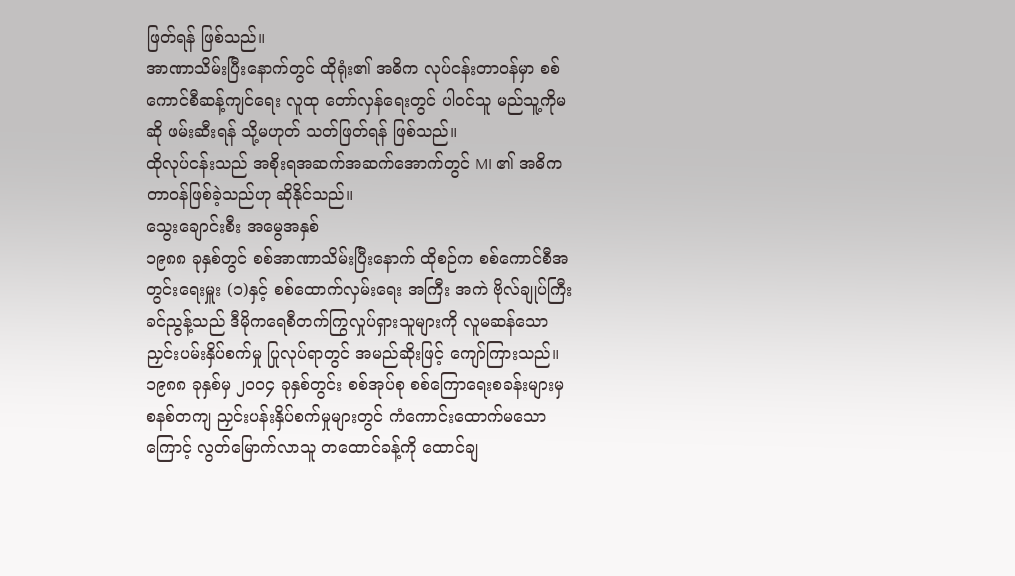ဖြတ်ရန် ဖြစ်သည်။
အာဏာသိမ်းပြီးနောက်တွင် ထိုရုံး၏ အဓိက လုပ်ငန်းတာဝန်မှာ စစ်ကောင်စီဆန့်ကျင်ရေး လူထု တော်လှန်ရေးတွင် ပါဝင်သူ မည်သူ့ကိုမဆို ဖမ်းဆီးရန် သို့မဟုတ် သတ်ဖြတ်ရန် ဖြစ်သည်။
ထိုလုပ်ငန်းသည် အစိုးရအဆက်အဆက်အောက်တွင် MI ၏ အဓိက တာဝန်ဖြစ်ခဲ့သည်ဟု ဆိုနိုင်သည်။
သွေးချောင်းစီး အမွေအနှစ်
၁၉၈၈ ခုနှစ်တွင် စစ်အာဏာသိမ်းပြီးနောက် ထိုစဉ်က စစ်ကောင်စီအတွင်းရေးမှူး (၁)နှင့် စစ်ထောက်လှမ်းရေး အကြီး အကဲ ဗိုလ်ချုပ်ကြီး ခင်ညွန့်သည် ဒီမိုကရေစီတက်ကြွလှုပ်ရှားသူများကို လူမဆန်သော ညှင်းပမ်းနှိပ်စက်မှု ပြုလုပ်ရာတွင် အမည်ဆိုးဖြင့် ကျော်ကြားသည်။
၁၉၈၈ ခုနှစ်မှ ၂၀၀၄ ခုနှစ်တွင်း စစ်အုပ်စု စစ်ကြောရေးစခန်းများမှ စနစ်တကျ ညှင်းပန်းနှိပ်စက်မှုများတွင် ကံကောင်းထောက်မသောကြောင့် လွတ်မြောက်လာသူ တထောင်ခန့်ကို ထောင်ချ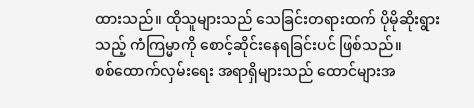ထားသည်။ ထိုသူများသည် သေခြင်းတရားထက် ပိုမိုဆိုးရွားသည့် ကံကြမ္မာကို စောင့်ဆိုင်းနေရခြင်းပင် ဖြစ်သည်။
စစ်ထောက်လှမ်းရေး အရာရှိများသည် ထောင်များအ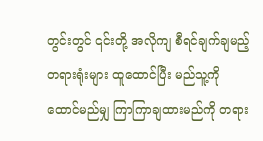တွင်းတွင် ၎င်းတို့ အလိုကျ စီရင်ချက်ချမည့် တရားရုံးများ ထူထောင်ပြီး မည်သူ့ကို ထောင်မည်မျှ ကြာကြာချထားမည်ကို တရား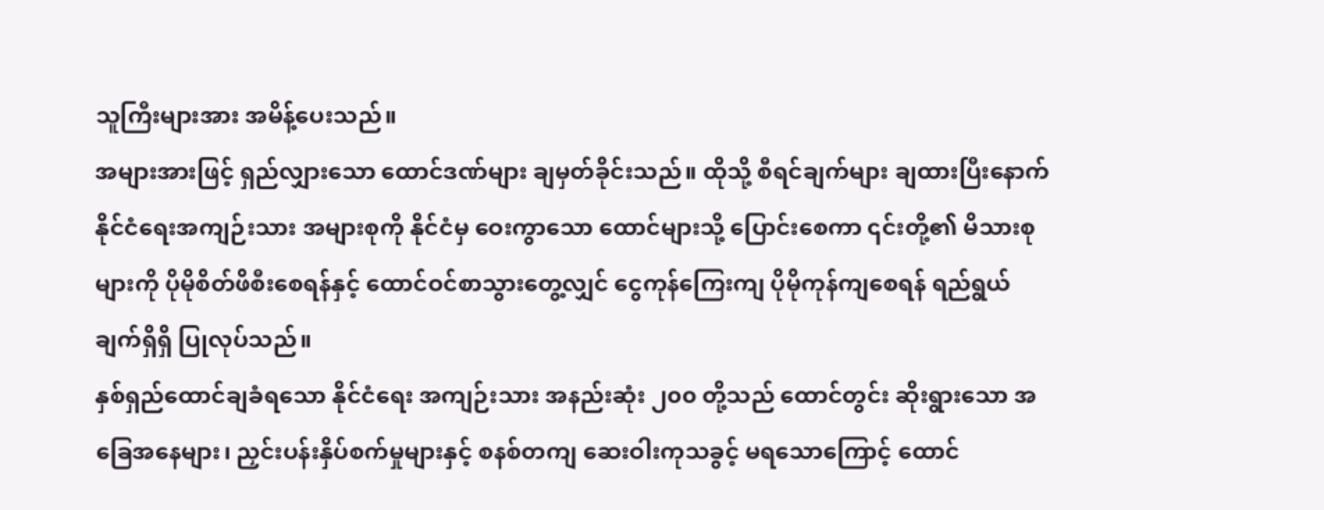သူကြီးများအား အမိန့်ပေးသည်။
အများအားဖြင့် ရှည်လျှားသော ထောင်ဒဏ်များ ချမှတ်ခိုင်းသည်။ ထိုသို့ စီရင်ချက်များ ချထားပြီးနောက် နိုင်ငံရေးအကျဉ်းသား အများစုကို နိုင်ငံမှ ဝေးကွာသော ထောင်များသို့ ပြောင်းစေကာ ၎င်းတို့၏ မိသားစုများကို ပိုမိုစိတ်ဖိစီးစေရန်နှင့် ထောင်ဝင်စာသွားတွေ့လျှင် ငွေကုန်ကြေးကျ ပိုမိုကုန်ကျစေရန် ရည်ရွယ်ချက်ရှိရှိ ပြုလုပ်သည်။
နှစ်ရှည်ထောင်ချခံရသော နိုင်ငံရေး အကျဉ်းသား အနည်းဆုံး ၂၀၀ တို့သည် ထောင်တွင်း ဆိုးရွားသော အခြေအနေများ၊ ညှင်းပန်းနှိပ်စက်မှုများနှင့် စနစ်တကျ ဆေးဝါးကုသခွင့် မရသောကြောင့် ထောင်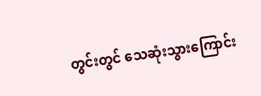တွင်းတွင် သေဆုံးသွားကြောင်း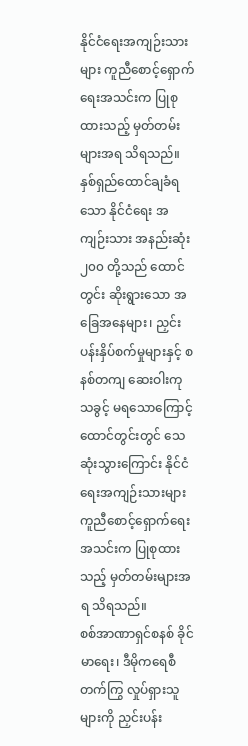နိုင်ငံရေးအကျဉ်းသားများ ကူညီစောင့်ရှောက်ရေးအသင်းက ပြုစုထားသည့် မှတ်တမ်းများအရ သိရသည်။
နှစ်ရှည်ထောင်ချခံရသော နိုင်ငံရေး အကျဉ်းသား အနည်းဆုံး ၂၀၀ တို့သည် ထောင်တွင်း ဆိုးရွားသော အခြေအနေများ၊ ညှင်းပန်းနှိပ်စက်မှုများနှင့် စနစ်တကျ ဆေးဝါးကုသခွင့် မရသောကြောင့် ထောင်တွင်းတွင် သေဆုံးသွားကြောင်း နိုင်ငံရေးအကျဉ်းသားများ ကူညီစောင့်ရှောက်ရေးအသင်းက ပြုစုထားသည့် မှတ်တမ်းများအရ သိရသည်။
စစ်အာဏာရှင်စနစ် ခိုင်မာရေး၊ ဒီမိုကရေစီ တက်ကြွ လှုပ်ရှားသူများကို ညှင်းပန်း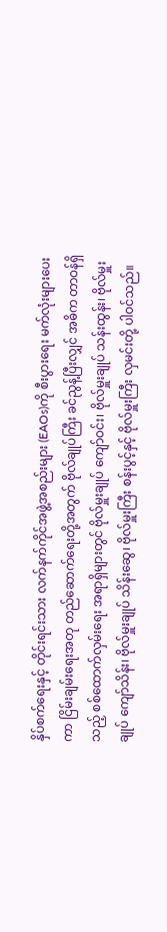နှိပ်စက်ရေးနှင့် တိုင်းရင်းသား လက်နက်ကိုင်အဖွဲ့အစည်းများ (EAOs)ကို စီးပွားရေး မက်လုံးများပေးကာ ငြိမ်းချမ်းရေးအတု တည်ဆောက်ရေးတို့အတွက် ဗိုလ်ချုပ်ကြီး ခင်ညွန့်ပြီးလျှင် အဓိက တာဝန်ရှိသည့် စစ်ထောက်လှမ်းရေး အရာရှိများတွင် ဗိုလ်မှူးချုပ် ကျော်ဝင်း၊ ဗိုလ်မှူးချုပ် သန်းထွန်း၊ ဗိုလ်မှူးချုပ် ကျော်သိန်း၊ ဗိုလ်မှူးချုပ် သိန်းဆွေ၊ ဗိုလ်မှူးကြီး စန်းပွင့်နှင့် ဗိုလ်မှူးကြီး လှမင်းတို့ ပါဝင်သည်။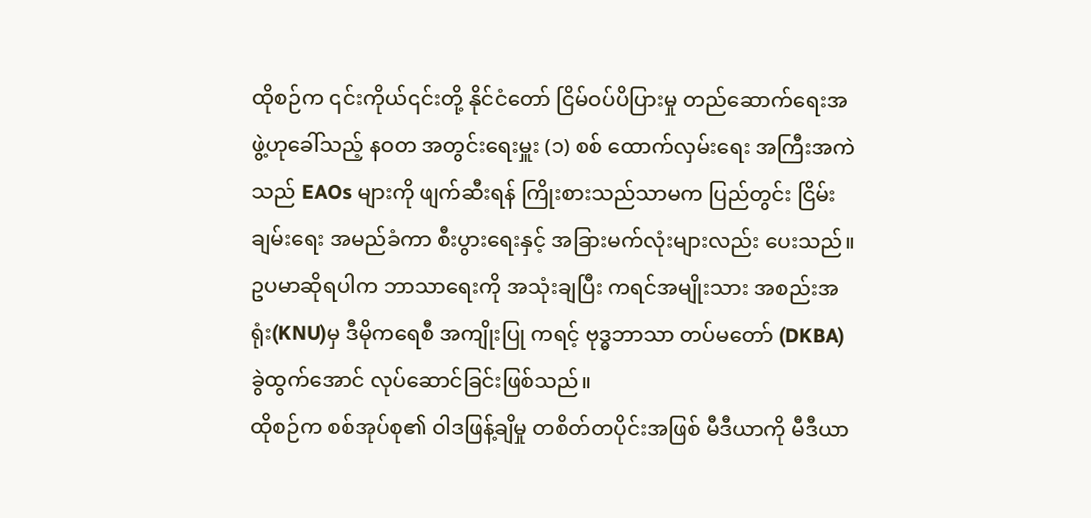ထိုစဉ်က ၎င်းကိုယ်၎င်းတို့ နိုင်ငံတော် ငြိမ်ဝပ်ပိပြားမှု တည်ဆောက်ရေးအဖွဲ့ဟုခေါ်သည့် နဝတ အတွင်းရေးမှူး (၁) စစ် ထောက်လှမ်းရေး အကြီးအကဲသည် EAOs များကို ဖျက်ဆီးရန် ကြိုးစားသည်သာမက ပြည်တွင်း ငြိမ်းချမ်းရေး အမည်ခံကာ စီးပွားရေးနှင့် အခြားမက်လုံးများလည်း ပေးသည်။
ဥပမာဆိုရပါက ဘာသာရေးကို အသုံးချပြီး ကရင်အမျိုးသား အစည်းအရုံး(KNU)မှ ဒီမိုကရေစီ အကျိုးပြု ကရင့် ဗုဒ္ဓဘာသာ တပ်မတော် (DKBA) ခွဲထွက်အောင် လုပ်ဆောင်ခြင်းဖြစ်သည်။
ထိုစဉ်က စစ်အုပ်စု၏ ဝါဒဖြန့်ချိမှု တစိတ်တပိုင်းအဖြစ် မီဒီယာကို မီဒီယာ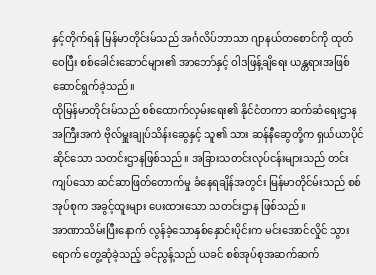နှင့်တိုက်ရန် မြန်မာတိုင်းမ်သည် အင်္ဂလိပ်ဘာသာ ဂျာနယ်တစောင်ကို ထုတ်ဝေပြီး စစ်ခေါင်းဆောင်များ၏ အာဘော်နှင့် ဝါဒဖြန့်ချိရေး ယန္တရားအဖြစ် ဆောင်ရွက်ခဲ့သည်။
ထိုမြန်မာတိုင်းမ်သည် စစ်ထောက်လှမ်းရေး၏ နိုင်ငံတကာ ဆက်ဆံရေးဌာန အကြီးအကဲ ဗိုလ်မှူးချုပ်သိန်းဆွေနှင့် သူ၏ သား ဆန်နီဆွေတို့က ရှယ်ယာပိုင်ဆိုင်သော သတင်းဌာနဖြစ်သည်။ အခြားသတင်းလုပ်ငန်းများသည် တင်းကျပ်သော ဆင်ဆာဖြတ်တောက်မှု ခံနေရချိန်အတွင်း မြန်မာတိုင်မ်းသည် စစ်အုပ်စုက အခွင့်ထူးများ ပေးထားသော သတင်းဌာန ဖြစ်သည်။
အာဏာသိမ်းပြီးနောက် လွန်ခဲ့သောနှစ်နှောင်းပိုင်းက မင်းအောင်လှိုင် သွားရောက် တွေ့ဆုံခဲ့သည့် ခင်ညွန့်သည် ယခင် စစ်အုပ်စုအဆက်ဆက်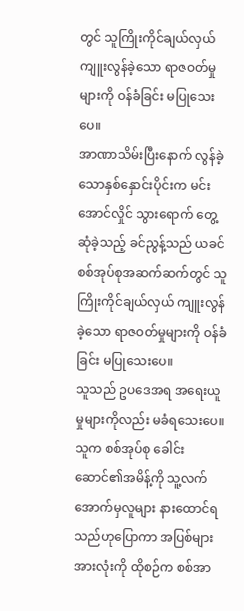တွင် သူကြိုးကိုင်ချယ်လှယ် ကျူးလွန်ခဲ့သော ရာဇဝတ်မှုများကို ဝန်ခံခြင်း မပြုသေးပေ။
အာဏာသိမ်းပြီးနောက် လွန်ခဲ့သောနှစ်နှောင်းပိုင်းက မင်းအောင်လှိုင် သွားရောက် တွေ့ဆုံခဲ့သည့် ခင်ညွန့်သည် ယခင် စစ်အုပ်စုအဆက်ဆက်တွင် သူကြိုးကိုင်ချယ်လှယ် ကျူးလွန်ခဲ့သော ရာဇဝတ်မှုများကို ဝန်ခံခြင်း မပြုသေးပေ။
သူသည် ဥပဒေအရ အရေးယူမှုများကိုလည်း မခံရသေးပေ။ သူက စစ်အုပ်စု ခေါင်းဆောင်၏အမိန့်ကို သူ့လက်အောက်မှလူများ နားထောင်ရသည်ဟုပြောကာ အပြစ်များအားလုံးကို ထိုစဉ်က စစ်အာ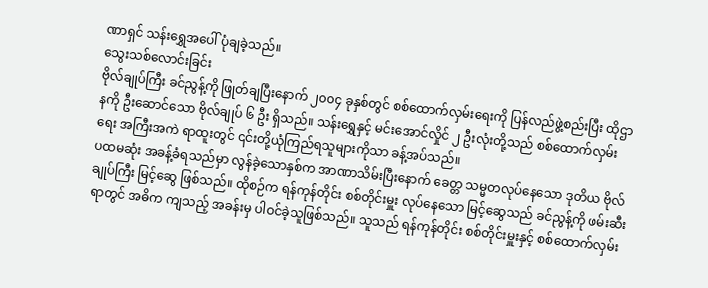ဏာရှင် သန်းရွှေအပေါ် ပုံချခဲ့သည်။
သွေးသစ်လောင်းခြင်း
ဗိုလ်ချုပ်ကြီး ခင်ညွန့်ကို ဖြုတ်ချပြီးနောက် ၂၀၀၄ ခုနှစ်တွင် စစ်ထောက်လှမ်းရေးကို ပြန်လည်ဖွဲ့စည်းပြီး ထိုဌာနကို ဦးဆောင်သော ဗိုလ်ချုပ် ၆ ဦး ရှိသည်။ သန်းရွှေနှင့် မင်းအောင်လှိုင် ၂ ဦးလုံးတို့သည် စစ်ထောက်လှမ်းရေး အကြီးအကဲ ရာထူးတွင် ၎င်းတို့ယုံကြည်ရသူများကိုသာ ခန့်အပ်သည်။
ပထမဆုံး အခန့်ခံရသည်မှာ လွန်ခဲ့သောနှစ်က အာဏာသိမ်းပြီးနောက် ခေတ္တ သမ္မတလုပ်နေသော ဒုတိယ ဗိုလ်ချုပ်ကြီး မြင့်ဆွေ ဖြစ်သည်။ ထိုစဉ်က ရန်ကုန်တိုင်း စစ်တိုင်းမှူး လုပ်နေသော မြင့်ဆွေသည် ခင်ညွန့်ကို ဖမ်းဆီးရာတွင် အဓိက ကျသည့် အခန်းမှ ပါဝင်ခဲ့သူဖြစ်သည်။ သူသည် ရန်ကုန်တိုင်း စစ်တိုင်းမှူးနှင့် စစ်ထောက်လှမ်း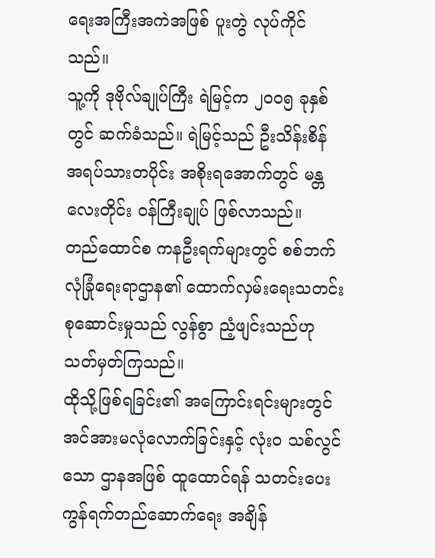ရေးအကြီးအကဲအဖြစ် ပူးတွဲ လုပ်ကိုင်သည်။
သူ့ကို ဒုဗိုလ်ချုပ်ကြီး ရဲမြင့်က ၂၀၀၅ ခုနှစ်တွင် ဆက်ခံသည်။ ရဲမြင့်သည် ဦးသိန်းစိန် အရပ်သားတပိုင်း အစိုးရအောက်တွင် မန္တလေးတိုင်း ဝန်ကြီးချုပ် ဖြစ်လာသည်။
တည်ထောင်စ ကနဦးရက်များတွင် စစ်ဘက်လုံခြုံရေးရာဌာန၏ ထောက်လှမ်းရေးသတင်း စုဆောင်းမှုသည် လွန်စွာ ညံ့ဖျင်းသည်ဟု သတ်မှတ်ကြသည်။
ထိုသို့ဖြစ်ရခြင်း၏ အကြောင်းရင်းများတွင် အင်အားမလုံလောက်ခြင်းနှင့် လုံး၀ သစ်လွင်သော ဌာနအဖြစ် ထူထောင်ရန် သတင်းပေး ကွန်ရက်တည်ဆောက်ရေး အချိန်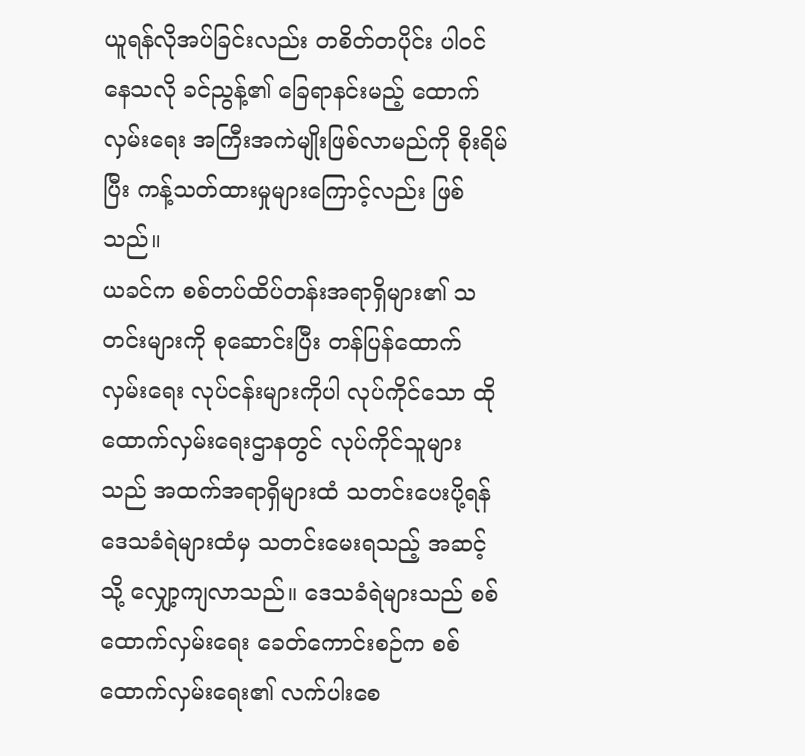ယူရန်လိုအပ်ခြင်းလည်း တစိတ်တပိုင်း ပါဝင်နေသလို ခင်ညွန့်၏ ခြေရာနင်းမည့် ထောက်လှမ်းရေး အကြီးအကဲမျိုးဖြစ်လာမည်ကို စိုးရိမ်ပြီး ကန့်သတ်ထားမှုများကြောင့်လည်း ဖြစ်သည်။
ယခင်က စစ်တပ်ထိပ်တန်းအရာရှိများ၏ သတင်းများကို စုဆောင်းပြီး တန်ပြန်ထောက်လှမ်းရေး လုပ်ငန်းများကိုပါ လုပ်ကိုင်သော ထိုထောက်လှမ်းရေးဌာနတွင် လုပ်ကိုင်သူများသည် အထက်အရာရှိများထံ သတင်းပေးပို့ရန် ဒေသခံရဲများထံမှ သတင်းမေးရသည့် အဆင့်သို့ လျှော့ကျလာသည်။ ဒေသခံရဲများသည် စစ်ထောက်လှမ်းရေး ခေတ်ကောင်းစဉ်က စစ် ထောက်လှမ်းရေး၏ လက်ပါးစေ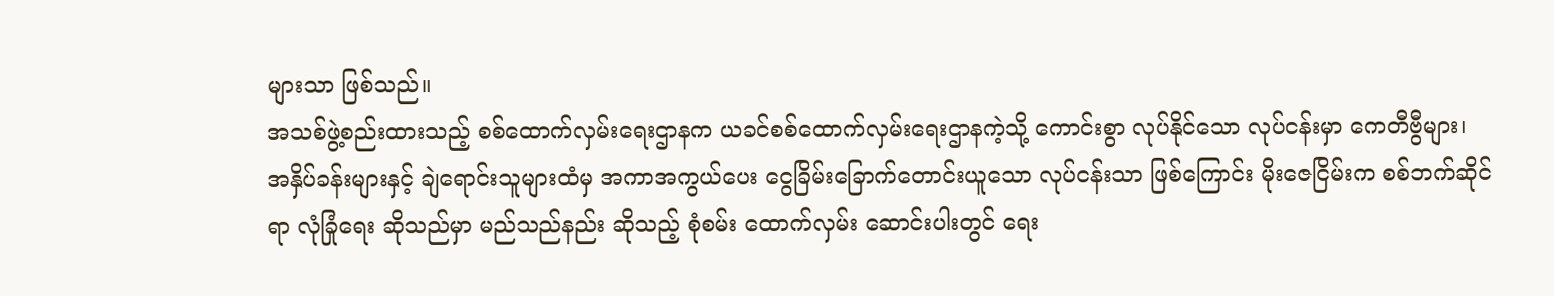များသာ ဖြစ်သည်။
အသစ်ဖွဲ့စည်းထားသည့် စစ်ထောက်လှမ်းရေးဌာနက ယခင်စစ်ထောက်လှမ်းရေးဌာနကဲ့သို့ ကောင်းစွာ လုပ်နိုင်သော လုပ်ငန်းမှာ ကေတီဗွီများ၊ အနှိပ်ခန်းများနှင့် ချဲရောင်းသူများထံမှ အကာအကွယ်ပေး ငွေခြိမ်းခြောက်တောင်းယူသော လုပ်ငန်းသာ ဖြစ်ကြောင်း မိုးဇေငြိမ်းက စစ်ဘက်ဆိုင်ရာ လုံခြုံရေး ဆိုသည်မှာ မည်သည်နည်း ဆိုသည့် စုံစမ်း ထောက်လှမ်း ဆောင်းပါးတွင် ရေး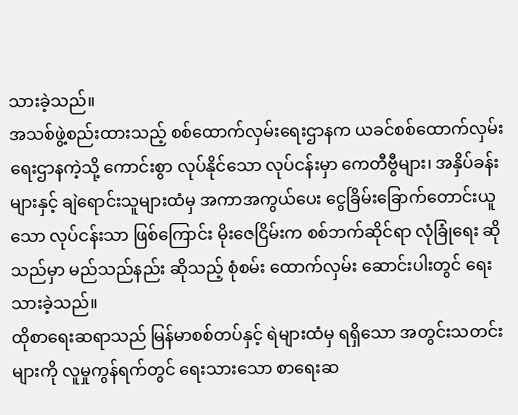သားခဲ့သည်။
အသစ်ဖွဲ့စည်းထားသည့် စစ်ထောက်လှမ်းရေးဌာနက ယခင်စစ်ထောက်လှမ်းရေးဌာနကဲ့သို့ ကောင်းစွာ လုပ်နိုင်သော လုပ်ငန်းမှာ ကေတီဗွီများ၊ အနှိပ်ခန်းများနှင့် ချဲရောင်းသူများထံမှ အကာအကွယ်ပေး ငွေခြိမ်းခြောက်တောင်းယူသော လုပ်ငန်းသာ ဖြစ်ကြောင်း မိုးဇေငြိမ်းက စစ်ဘက်ဆိုင်ရာ လုံခြုံရေး ဆိုသည်မှာ မည်သည်နည်း ဆိုသည့် စုံစမ်း ထောက်လှမ်း ဆောင်းပါးတွင် ရေးသားခဲ့သည်။
ထိုစာရေးဆရာသည် မြန်မာစစ်တပ်နှင့် ရဲများထံမှ ရရှိသော အတွင်းသတင်းများကို လူမှုကွန်ရက်တွင် ရေးသားသော စာရေးဆ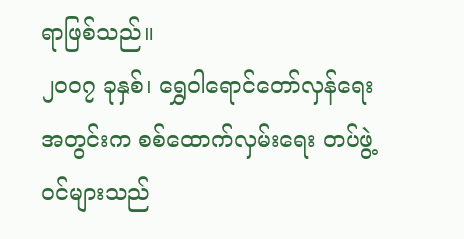ရာဖြစ်သည်။
၂၀၀၇ ခုနှစ်၊ ရွှေဝါရောင်တော်လှန်ရေးအတွင်းက စစ်ထောက်လှမ်းရေး တပ်ဖွဲ့ဝင်များသည်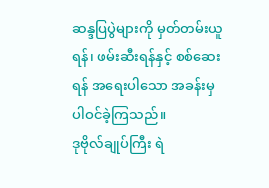ဆန္ဒပြပွဲများကို မှတ်တမ်းယူရန်၊ ဖမ်းဆီးရန်နှင့် စစ်ဆေးရန် အရေးပါသော အခန်းမှ ပါဝင်ခဲ့ကြသည်။
ဒုဗိုလ်ချုပ်ကြီး ရဲ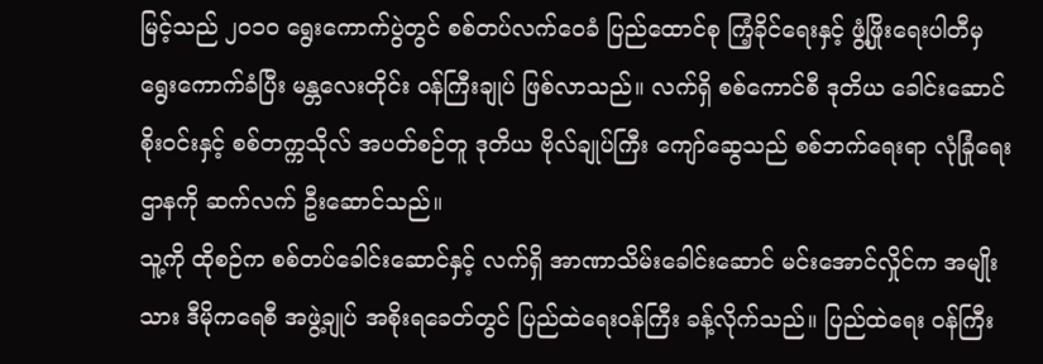မြင့်သည် ၂၀၁၀ ရွေးကောက်ပွဲတွင် စစ်တပ်လက်ဝေခံ ပြည်ထောင်စု ကြံ့ခိုင်ရေးနှင့် ဖွံ့ဖြိုးရေးပါတီမှ ရွေးကောက်ခံပြီး မန္တလေးတိုင်း ဝန်ကြီးချုပ် ဖြစ်လာသည်။ လက်ရှိ စစ်ကောင်စီ ဒုတိယ ခေါင်းဆောင် စိုးဝင်းနှင့် စစ်တက္ကသိုလ် အပတ်စဉ်တူ ဒုတိယ ဗိုလ်ချုပ်ကြီး ကျော်ဆွေသည် စစ်ဘက်ရေးရာ လုံခြုံရေးဌာနကို ဆက်လက် ဦးဆောင်သည်။
သူ့ကို ထိုစဉ်က စစ်တပ်ခေါင်းဆောင်နှင့် လက်ရှိ အာဏာသိမ်းခေါင်းဆောင် မင်းအောင်လှိုင်က အမျိုးသား ဒီမိုကရေစီ အဖွဲ့ချုပ် အစိုးရခေတ်တွင် ပြည်ထဲရေးဝန်ကြီး ခန့်လိုက်သည်။ ပြည်ထဲရေး ဝန်ကြီး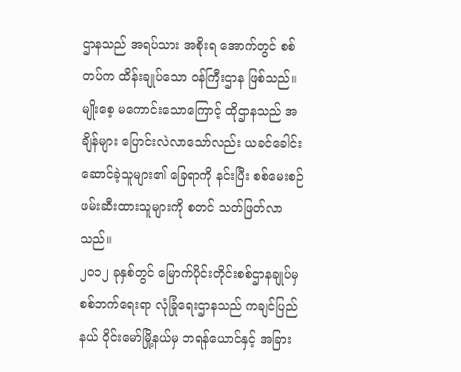ဌာနသည် အရပ်သား အစိုးရ အောက်တွင် စစ်တပ်က ထိန်းချုပ်သော ဝန်ကြီးဌာန ဖြစ်သည်။
မျိုးစေ့ မကောင်းသောကြောင့် ထိုဌာနသည် အချိန်များ ပြောင်းလဲလာသော်လည်း ယခင်ခေါင်းဆောင်ခဲ့သူများ၏ ခြေရာကို နင်းပြီး စစ်မေးစဉ် ဖမ်းဆီးထားသူများကို စတင် သတ်ဖြတ်လာသည်။
၂၀၁၂ ခုနှစ်တွင် မြောက်ပိုင်းတိုင်းစစ်ဌာနချုပ်မှ စစ်ဘက်ရေးရာ လုံခြုံရေးဌာနသည် ကချင်ပြည်နယ် ဝိုင်းမော်မြို့နယ်မှ ဘရန်ယောင်နှင့် အခြား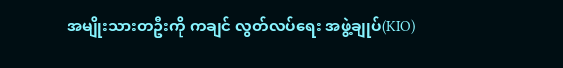အမျိုးသားတဦးကို ကချင် လွတ်လပ်ရေး အဖွဲ့ချုပ်(KIO)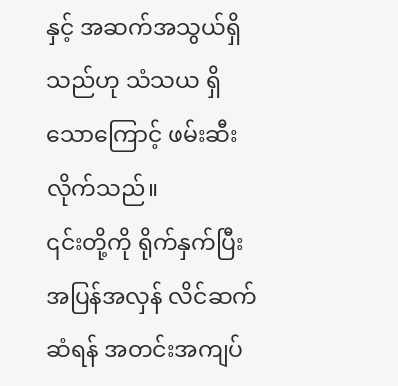နှင့် အဆက်အသွယ်ရှိသည်ဟု သံသယ ရှိသောကြောင့် ဖမ်းဆီးလိုက်သည်။
၎င်းတို့ကို ရိုက်နှက်ပြီး အပြန်အလှန် လိင်ဆက်ဆံရန် အတင်းအကျပ်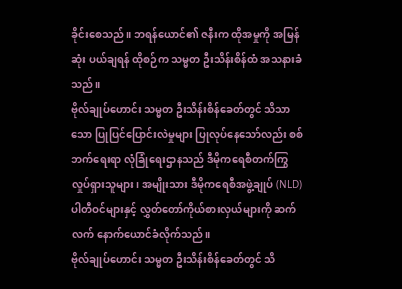ခိုင်းစေသည်။ ဘရန်ယောင်၏ ဇနီးက ထိုအမှုကို အမြန်ဆုံး ပယ်ချရန် ထိုစဉ်က သမ္မတ ဦးသိန်းစိန်ထံ အသနားခံသည်။
ဗိုလ်ချုပ်ဟောင်း သမ္မတ ဦးသိန်းစိန်ခေတ်တွင် သိသာသော ပြုပြင်ပြောင်းလဲမှုများ ပြုလုပ်နေသော်လည်း စစ်ဘက်ရေးရာ လုံခြုံရေးဌာနသည် ဒီမိုကရေစီတက်ကြွ လှုပ်ရှားသူများ၊ အမျိုးသား ဒီမိုကရေစီအဖွဲ့ချုပ် (NLD) ပါတီဝင်များနှင့် လွှတ်တော်ကိုယ်စားလှယ်များကို ဆက်လက် နောက်ယောင်ခံလိုက်သည်။
ဗိုလ်ချုပ်ဟောင်း သမ္မတ ဦးသိန်းစိန်ခေတ်တွင် သိ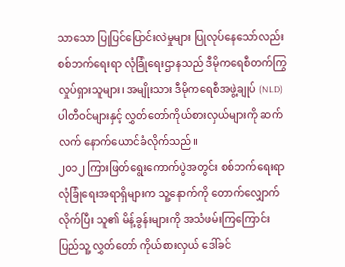သာသော ပြုပြင်ပြောင်းလဲမှုများ ပြုလုပ်နေသော်လည်း စစ်ဘက်ရေးရာ လုံခြုံရေးဌာနသည် ဒီမိုကရေစီတက်ကြွ လှုပ်ရှားသူများ၊ အမျိုးသား ဒီမိုကရေစီအဖွဲ့ချုပ် (NLD) ပါတီဝင်များနှင့် လွှတ်တော်ကိုယ်စားလှယ်များကို ဆက်လက် နောက်ယောင်ခံလိုက်သည်။
၂၀၁၂ ကြားဖြတ်ရွေးကောက်ပွဲအတွင်း စစ်ဘက်ရေးရာ လုံခြုံရေးအရာရှိများက သူ့နောက်ကို တောက်လျှောက်လိုက်ပြီး သူ၏ မိန့်ခွန်းများကို အသံဖမ်းကြကြောင်း ပြည်သူ့ လွှတ်တော် ကိုယ်စားလှယ် ဒေါ်ခင်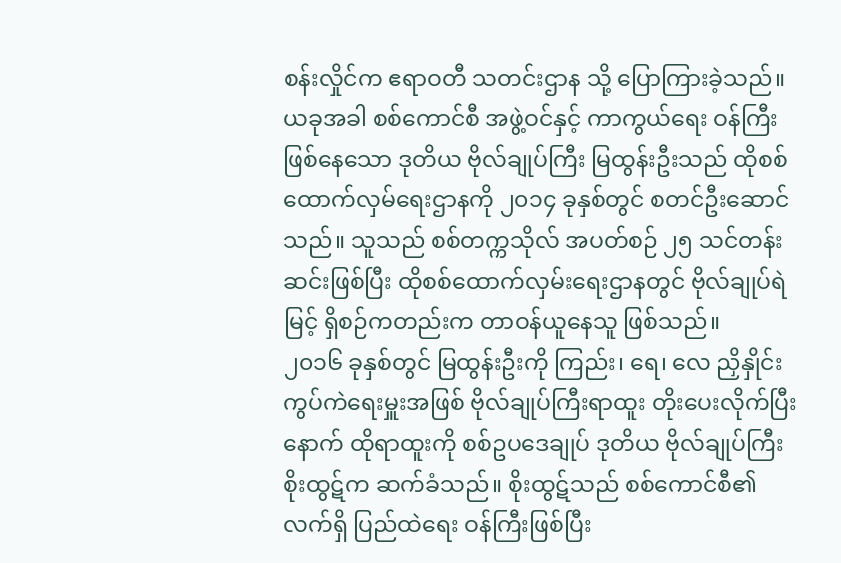စန်းလှိုင်က ဧရာဝတီ သတင်းဌာန သို့ ပြောကြားခဲ့သည်။
ယခုအခါ စစ်ကောင်စီ အဖွဲ့ဝင်နှင့် ကာကွယ်ရေး ဝန်ကြီး ဖြစ်နေသော ဒုတိယ ဗိုလ်ချုပ်ကြီး မြထွန်းဦးသည် ထိုစစ် ထောက်လှမ်ရေးဌာနကို ၂၀၁၄ ခုနှစ်တွင် စတင်ဦးဆောင်သည်။ သူသည် စစ်တက္ကသိုလ် အပတ်စဉ် ၂၅ သင်တန်း ဆင်းဖြစ်ပြီး ထိုစစ်ထောက်လှမ်းရေးဌာနတွင် ဗိုလ်ချုပ်ရဲမြင့် ရှိစဉ်ကတည်းက တာဝန်ယူနေသူ ဖြစ်သည်။
၂၀၁၆ ခုနှစ်တွင် မြထွန်းဦးကို ကြည်း၊ ရေ၊ လေ ညှိနှိုင်း ကွပ်ကဲရေးမှူးအဖြစ် ဗိုလ်ချုပ်ကြီးရာထူး တိုးပေးလိုက်ပြီးနောက် ထိုရာထူးကို စစ်ဥပဒေချုပ် ဒုတိယ ဗိုလ်ချုပ်ကြီး စိုးထွဋ်က ဆက်ခံသည်။ စိုးထွဋ်သည် စစ်ကောင်စီ၏ လက်ရှိ ပြည်ထဲရေး ဝန်ကြီးဖြစ်ပြီး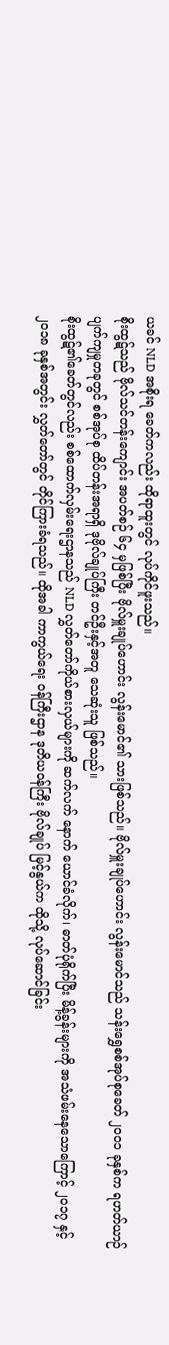ယခင် NLD အစိုးရ ခေတ်ကလည်း ထိုရာထူးတွင် လုပ်ကိုင်ဖူးသည်။
စိုးထွဋ်သည် ဗိုလ်သင်တန်းကျောင်း အပတ်စဉ် ၆၄ မှဖြစ်ပြီး ဗိုလ်မှူးချုပ်ဟောင်း လွန်းမောင်၏ သားဖြစ်သည်။ ဗိုလ်မှူးချုပ်ဟောင်း လွန်းမောင်သည် သန်းရွှေစစ်အုပ်စုခေတ် ၂၀၀၁ ခုနှစ်က ရဟတ်ယာဉ် ပျက်ကျမှုတခုတွင် စစ်အုပ်စု ထိပ်တန်းအရာရှိ ဒုဗိုလ်ချုပ်ကြီး တင်ဦးနှင့်အတူ သေဆုံးသူ ဖြစ်သည်။
စိုးထွဋ်၏ခေတ်တွင်လည်း စစ်ထောက်လှမ်းရေးဌာနသည် NLD လွှတ်တော်ကိုယ်စားလှယ်များကို ဆက်လက် နောက် ယောင်ခံလိုက်၊ ဓာတ်ပုံရိုက်ပြီး မိန့်ခွန်းများကို အသံဖမ်းနေသောကြောင့် ၂၀၁၇ နှင့် ၂၀၁၈ ခုနှစ်အတွင်း လွှတ်တော်တွင် တိုင်ကြားခံရသည်။ ထိုအခါ ကာကွယ်ရေး ဝန်ကြီးဌာန ဒုတိယဝန်ကြီး ဗိုလ်ချုပ် မြင့်နွယ်က ထိုသို့ လုပ်ဆောင်ခြင်း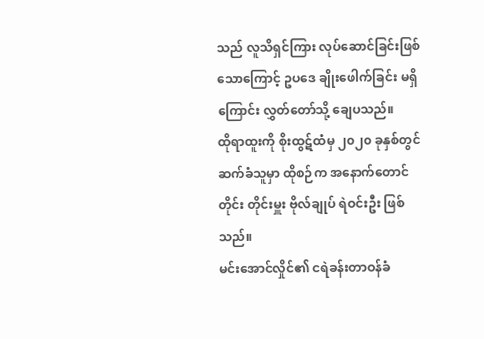သည် လူသိရှင်ကြား လုပ်ဆောင်ခြင်းဖြစ်သောကြောင့် ဥပဒေ ချိုးဖေါက်ခြင်း မရှိကြောင်း လွှတ်တော်သို့ ချေပသည်။
ထိုရာထူးကို စိုးထွဋ်ထံမှ ၂၀၂၀ ခုနှစ်တွင် ဆက်ခံသူမှာ ထိုစဉ်က အနောက်တောင်တိုင်း တိုင်းမှူး ဗိုလ်ချုပ် ရဲဝင်းဦး ဖြစ်သည်။
မင်းအောင်လှိုင်၏ ငရဲခန်းတာဝန်ခံ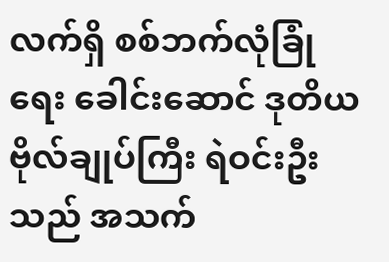လက်ရှိ စစ်ဘက်လုံခြုံရေး ခေါင်းဆောင် ဒုတိယ ဗိုလ်ချုပ်ကြီး ရဲဝင်းဦးသည် အသက်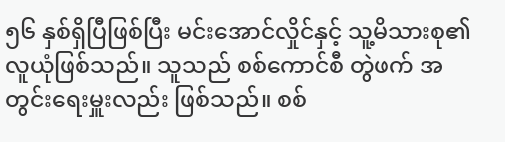၅၆ နှစ်ရှိပြီဖြစ်ပြီး မင်းအောင်လှိုင်နှင့် သူ့မိသားစု၏ လူယုံဖြစ်သည်။ သူသည် စစ်ကောင်စီ တွဲဖက် အတွင်းရေးမှူးလည်း ဖြစ်သည်။ စစ်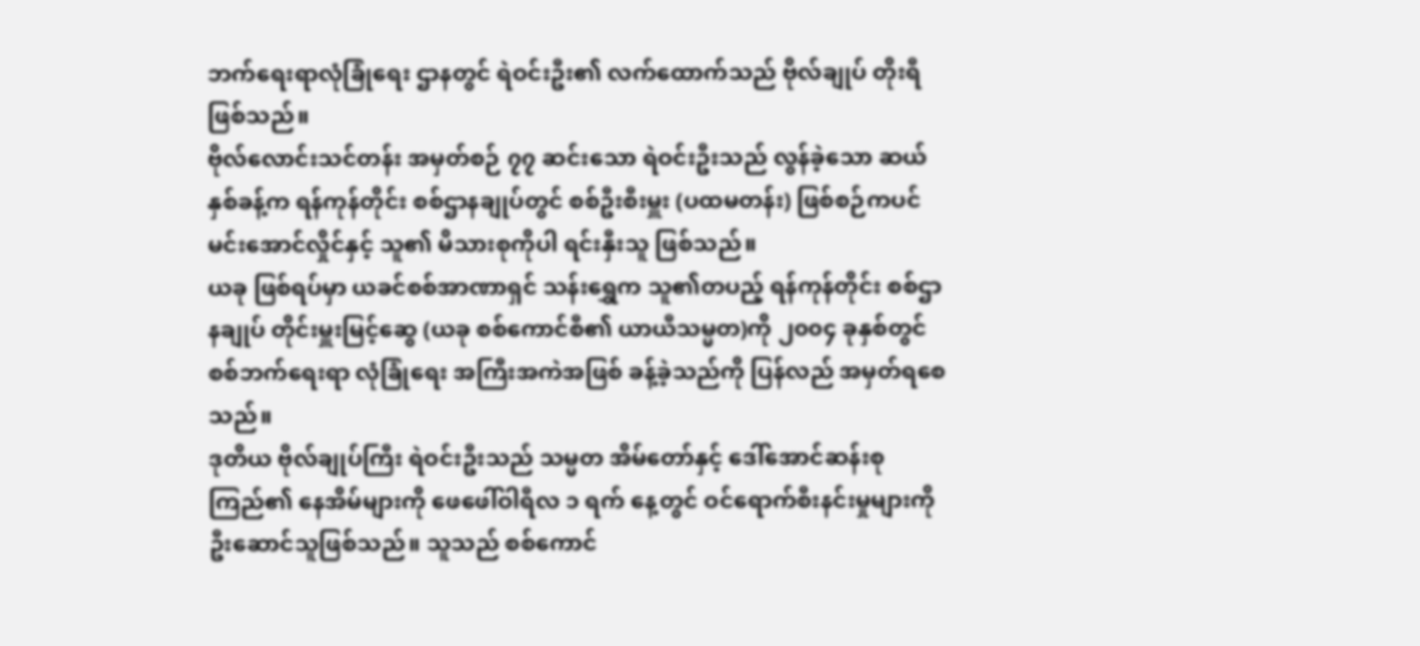ဘက်ရေးရာလုံခြုံရေး ဌာနတွင် ရဲဝင်းဦး၏ လက်ထောက်သည် ဗိုလ်ချုပ် တိုးရီ ဖြစ်သည်။
ဗိုလ်လောင်းသင်တန်း အမှတ်စဉ် ၇၇ ဆင်းသော ရဲဝင်းဦးသည် လွန်ခဲ့သော ဆယ်နှစ်ခန့်က ရန်ကုန်တိုင်း စစ်ဌာနချုပ်တွင် စစ်ဦးစီးမှူး (ပထမတန်း) ဖြစ်စဉ်ကပင် မင်းအောင်လှိုင်နှင့် သူ၏ မိသားစုကိုပါ ရင်းနှီးသူ ဖြစ်သည်။
ယခု ဖြစ်ရပ်မှာ ယခင်စစ်အာဏာရှင် သန်းရွှေက သူ၏တပည့် ရန်ကုန်တိုင်း စစ်ဌာနချုပ် တိုင်းမှူးမြင့်ဆွေ (ယခု စစ်ကောင်စီ၏ ယာယီသမ္မတ)ကို ၂၀၀၄ ခုနှစ်တွင် စစ်ဘက်ရေးရာ လုံခြုံရေး အကြီးအကဲအဖြစ် ခန့်ခဲ့သည်ကို ပြန်လည် အမှတ်ရစေသည်။
ဒုတိယ ဗိုလ်ချုပ်ကြီး ရဲဝင်းဦးသည် သမ္မတ အိမ်တော်နှင့် ဒေါ်အောင်ဆန်းစုကြည်၏ နေအိမ်များကို ဖေဖေါ်ဝါရီလ ၁ ရက် နေ့တွင် ဝင်ရောက်စီးနင်းမှုများကို ဦးဆောင်သူဖြစ်သည်။ သူသည် စစ်ကောင်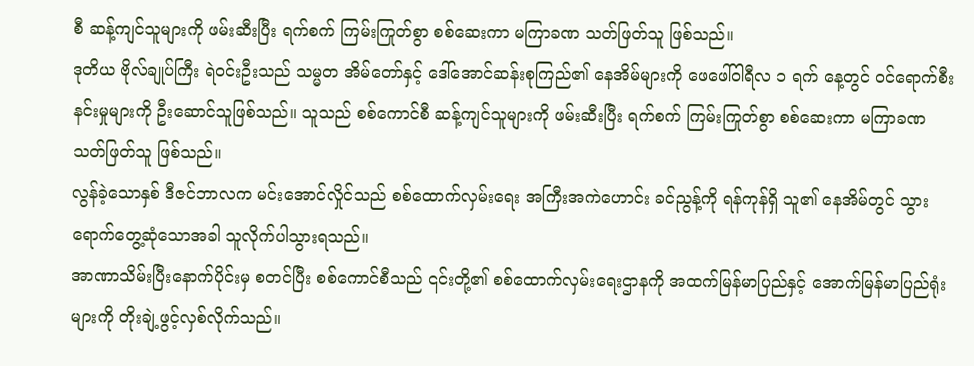စီ ဆန့်ကျင်သူများကို ဖမ်းဆီးပြီး ရက်စက် ကြမ်းကြုတ်စွာ စစ်ဆေးကာ မကြာခဏ သတ်ဖြတ်သူ ဖြစ်သည်။
ဒုတိယ ဗိုလ်ချုပ်ကြီး ရဲဝင်းဦးသည် သမ္မတ အိမ်တော်နှင့် ဒေါ်အောင်ဆန်းစုကြည်၏ နေအိမ်များကို ဖေဖေါ်ဝါရီလ ၁ ရက် နေ့တွင် ဝင်ရောက်စီးနင်းမှုများကို ဦးဆောင်သူဖြစ်သည်။ သူသည် စစ်ကောင်စီ ဆန့်ကျင်သူများကို ဖမ်းဆီးပြီး ရက်စက် ကြမ်းကြုတ်စွာ စစ်ဆေးကာ မကြာခဏ သတ်ဖြတ်သူ ဖြစ်သည်။
လွန်ခဲ့သောနှစ် ဒီဇင်ဘာလက မင်းအောင်လှိုင်သည် စစ်ထောက်လှမ်းရေး အကြီးအကဲဟောင်း ခင်ညွန့်ကို ရန်ကုန်ရှိ သူ၏ နေအိမ်တွင် သွားရောက်တွေ့ဆုံသောအခါ သူလိုက်ပါသွားရသည်။
အာဏာသိမ်းပြီးနောက်ပိုင်းမှ စတင်ပြီး စစ်ကောင်စီသည် ၎င်းတို့၏ စစ်ထောက်လှမ်းရေးဌာနကို အထက်မြန်မာပြည်နှင့် အောက်မြန်မာပြည်ရုံးများကို တိုးချဲ့ဖွင့်လှစ်လိုက်သည်။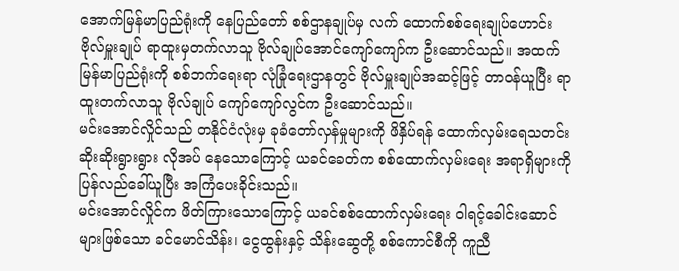အောက်မြန်မာပြည်ရုံးကို နေပြည်တော် စစ်ဌာနချုပ်မှ လက် ထောက်စစ်ရေးချုပ်ဟောင်း ဗိုလ်မှူးချုပ် ရာထူးမှတက်လာသူ ဗိုလ်ချုပ်အောင်ကျော်ကျော်က ဦးဆောင်သည်။ အထက်မြန်မာပြည်ရုံးကို စစ်ဘက်ရေးရာ လုံခြုံရေးဌာနတွင် ဗိုလ်မှူးချုပ်အဆင့်ဖြင့် တာဝန်ယူပြီး ရာထူးတက်လာသူ ဗိုလ်ချုပ် ကျော်ကျော်လွင်က ဦးဆောင်သည်။
မင်းအောင်လှိုင်သည် တနိုင်ငံလုံးမှ ခုခံတော်လှန်မှုများကို ဖိနှိပ်ရန် ထောက်လှမ်းရေသတင်း ဆိုးဆိုးရွားရွား လိုအပ် နေသောကြောင့် ယခင်ခေတ်က စစ်ထောက်လှမ်းရေး အရာရှိများကို ပြန်လည်ခေါ်ယူပြီး အကြံပေးခိုင်းသည်။
မင်းအောင်လှိုင်က ဖိတ်ကြားသောကြောင့် ယခင်စစ်ထောက်လှမ်းရေး ဝါရင့်ခေါင်းဆောင်များဖြစ်သော ခင်မောင်သိန်း၊ ငွေထွန်းနှင့် သိန်းဆွေတို့ စစ်ကောင်စီကို ကူညီ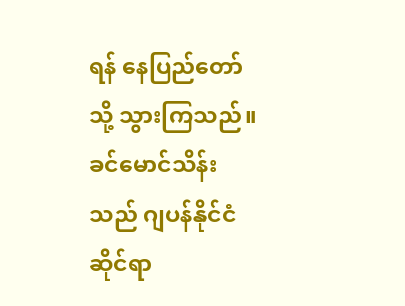ရန် နေပြည်တော်သို့ သွားကြသည်။
ခင်မောင်သိန်းသည် ဂျပန်နိုင်ငံဆိုင်ရာ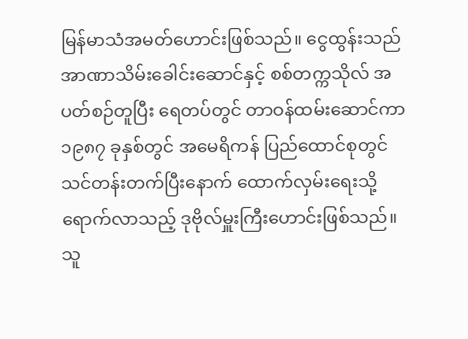မြန်မာသံအမတ်ဟောင်းဖြစ်သည်။ ငွေထွန်းသည် အာဏာသိမ်းခေါင်းဆောင်နှင့် စစ်တက္ကသိုလ် အပတ်စဉ်တူပြီး ရေတပ်တွင် တာဝန်ထမ်းဆောင်ကာ ၁၉၈၇ ခုနှစ်တွင် အမေရိကန် ပြည်ထောင်စုတွင် သင်တန်းတက်ပြီးနောက် ထောက်လှမ်းရေးသို့ ရောက်လာသည့် ဒုဗိုလ်မှူးကြီးဟောင်းဖြစ်သည်။ သူ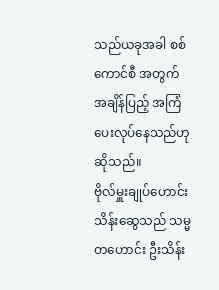သည်ယခုအခါ စစ်ကောင်စီ အတွက် အချိန်ပြည့် အကြံပေးလုပ်နေသည်ဟု ဆိုသည်။
ဗိုလ်မှူးချုပ်ဟောင်း သိန်းဆွေသည် သမ္မတဟောင်း ဦးသိန်း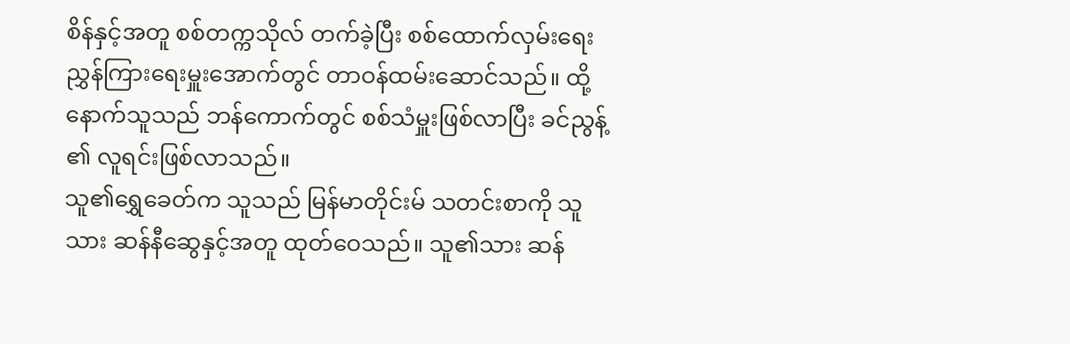စိန်နှင့်အတူ စစ်တက္ကသိုလ် တက်ခဲ့ပြီး စစ်ထောက်လှမ်းရေး ညွှန်ကြားရေးမှူးအောက်တွင် တာဝန်ထမ်းဆောင်သည်။ ထို့နောက်သူသည် ဘန်ကောက်တွင် စစ်သံမှူးဖြစ်လာပြီး ခင်ညွန့် ၏ လူရင်းဖြစ်လာသည်။
သူ၏ရွှေခေတ်က သူသည် မြန်မာတိုင်းမ် သတင်းစာကို သူသား ဆန်နီဆွေနှင့်အတူ ထုတ်ဝေသည်။ သူ၏သား ဆန်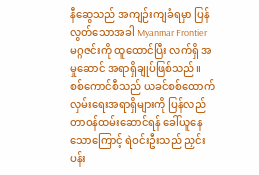နီဆွေသည် အကျဉ်းကျခံရမှာ ပြန်လွတ်သောအခါ Myanmar Frontier မဂ္ဂဇင်းကို ထူထောင်ပြီး လက်ရှိ အမှုဆောင် အရာရှိချုပ်ဖြစ်သည်။
စစ်ကောင်စီသည် ယခင်စစ်ထောက်လှမ်းရေးအရာရှိများကို ပြန်လည်တာဝန်ထမ်းဆောင်ရန် ခေါ်ယူနေသောကြောင့် ရဲဝင်းဦးသည် ညှင်းပန်း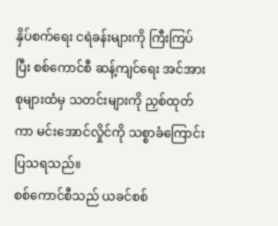နှိပ်စက်ရေး ငရဲခန်းများကို ကြီးကြပ်ပြီး စစ်ကောင်စီ ဆန့်ကျင်ရေး အင်အားစုများထံမှ သတင်းများကို ညှစ်ထုတ်ကာ မင်းအောင်လှိုင်ကို သစ္စာခံကြောင်း ပြသရသည်။
စစ်ကောင်စီသည် ယခင်စစ်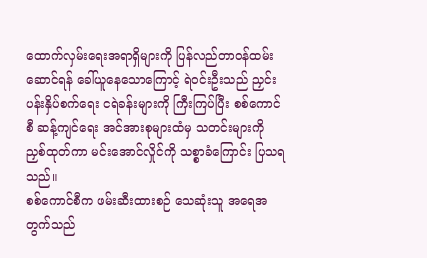ထောက်လှမ်းရေးအရာရှိများကို ပြန်လည်တာဝန်ထမ်းဆောင်ရန် ခေါ်ယူနေသောကြောင့် ရဲဝင်းဦးသည် ညှင်းပန်းနှိပ်စက်ရေး ငရဲခန်းများကို ကြီးကြပ်ပြီး စစ်ကောင်စီ ဆန့်ကျင်ရေး အင်အားစုများထံမှ သတင်းများကို ညှစ်ထုတ်ကာ မင်းအောင်လှိုင်ကို သစ္စာခံကြောင်း ပြသရသည်။
စစ်ကောင်စီက ဖမ်းဆီးထားစဉ် သေဆုံးသူ အရေအတွက်သည်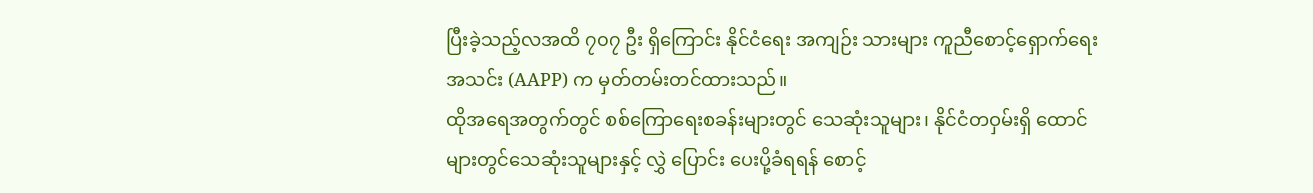ပြီးခဲ့သည့်လအထိ ၇၀၇ ဦး ရှိကြောင်း နိုင်ငံရေး အကျဉ်း သားများ ကူညီစောင့်ရှောက်ရေးအသင်း (AAPP) က မှတ်တမ်းတင်ထားသည်။
ထိုအရေအတွက်တွင် စစ်ကြောရေးစခန်းများတွင် သေဆုံးသူများ၊ နိုင်ငံတဝှမ်းရှိ ထောင်များတွင်သေဆုံးသူများနှင့် လွှဲ ပြောင်း ပေးပို့ခံရရန် စောင့်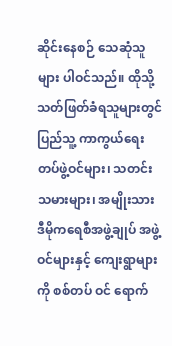ဆိုင်းနေစဉ် သေဆုံသူများ ပါဝင်သည်။ ထိုသို့သတ်ဖြတ်ခံရသူများတွင် ပြည်သူ့ ကာကွယ်ရေးတပ်ဖွဲ့ဝင်များ၊ သတင်းသမားများ၊ အမျိုးသား ဒီမိုကရေစီအဖွဲ့ချုပ် အဖွဲ့ဝင်များနှင့် ကျေးရွာများကို စစ်တပ် ဝင် ရောက်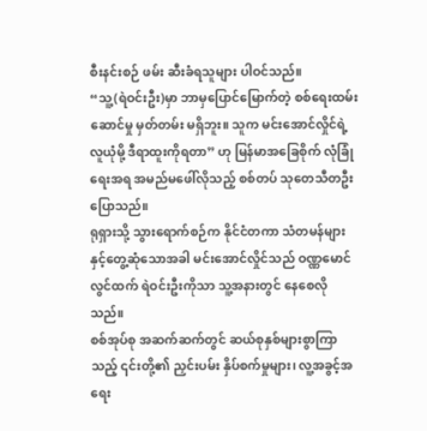စီးနင်းစဉ် ဖမ်း ဆီးခံရသူများ ပါဝင်သည်။
“သူ့(ရဲဝင်းဦး)မှာ ဘာမှပြောင်မြောက်တဲ့ စစ်ရေးထမ်းဆောင်မှု မှတ်တမ်း မရှိဘူး။ သူက မင်းအောင်လှိုင်ရဲ့လူယုံမို့ ဒီရာထူးကိုရတာ” ဟု မြန်မာအခြေစိုက် လုံခြုံရေးအရ အမည်မဖေါ်လိုသည့် စစ်တပ် သုတေသီတဦး ပြောသည်။
ရုရှားသို့ သွားရောက်စဉ်က နိုင်ငံတကာ သံတမန်များနှင့်တွေ့ဆုံသောအခါ မင်းအောင်လှိုင်သည် ဝဏ္ဏမောင်လွင်ထက် ရဲဝင်းဦးကိုသာ သူ့အနားတွင် နေစေလိုသည်။
စစ်အုပ်စု အဆက်ဆက်တွင် ဆယ်စုနှစ်များစွာကြာသည့် ၎င်းတို့၏ ညှင်းပမ်း နှိပ်စက်မှုများ၊ လူ့အခွင့်အရေး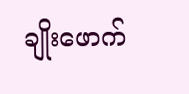ချိုးဖောက်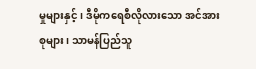မှုများနှင့်၊ ဒီမိုကရေစီလိုလားသော အင်အားစုများ၊ သာမန်ပြည်သူ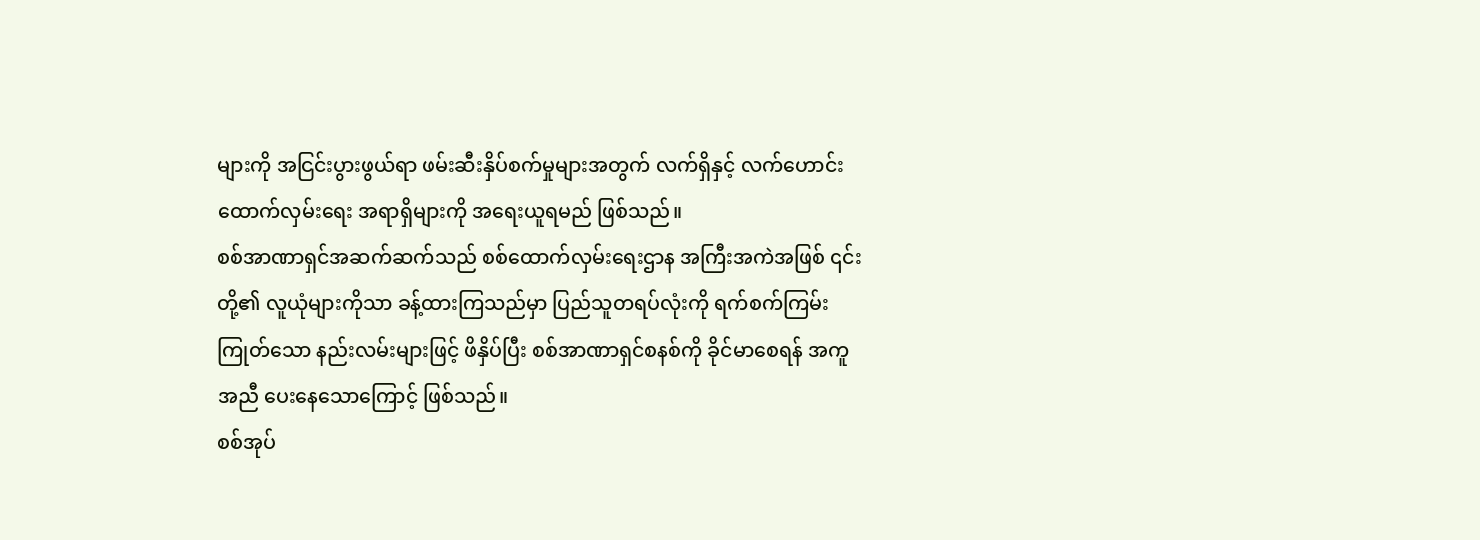များကို အငြင်းပွားဖွယ်ရာ ဖမ်းဆီးနှိပ်စက်မှုများအတွက် လက်ရှိနှင့် လက်ဟောင်း ထောက်လှမ်းရေး အရာရှိများကို အရေးယူရမည် ဖြစ်သည်။
စစ်အာဏာရှင်အဆက်ဆက်သည် စစ်ထောက်လှမ်းရေးဌာန အကြီးအကဲအဖြစ် ၎င်းတို့၏ လူယုံများကိုသာ ခန့်ထားကြသည်မှာ ပြည်သူတရပ်လုံးကို ရက်စက်ကြမ်းကြုတ်သော နည်းလမ်းများဖြင့် ဖိနှိပ်ပြီး စစ်အာဏာရှင်စနစ်ကို ခိုင်မာစေရန် အကူအညီ ပေးနေသောကြောင့် ဖြစ်သည်။
စစ်အုပ်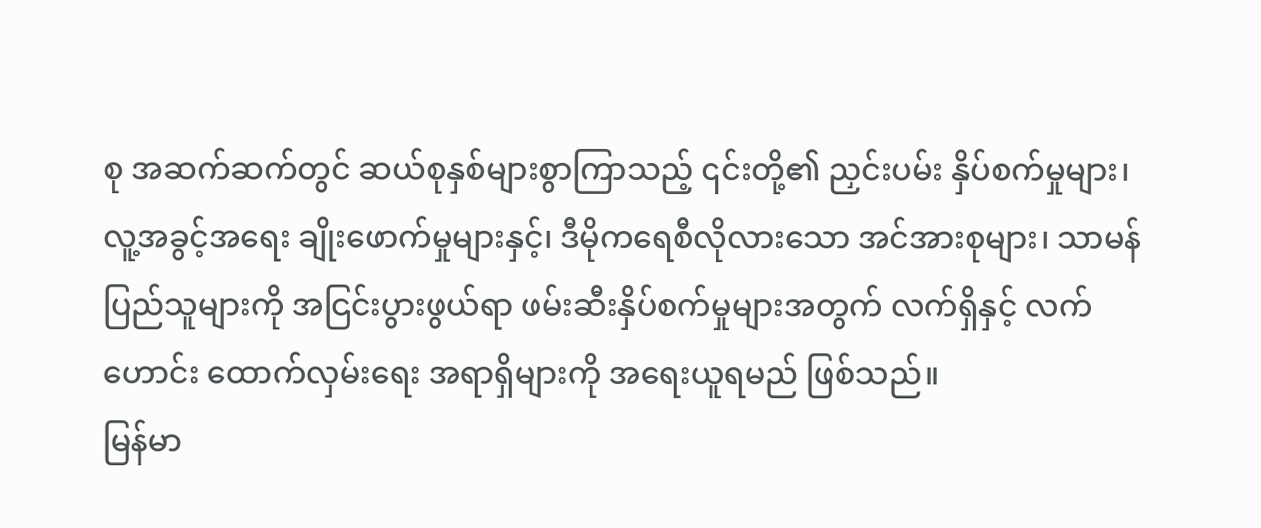စု အဆက်ဆက်တွင် ဆယ်စုနှစ်များစွာကြာသည့် ၎င်းတို့၏ ညှင်းပမ်း နှိပ်စက်မှုများ၊ လူ့အခွင့်အရေး ချိုးဖောက်မှုများနှင့်၊ ဒီမိုကရေစီလိုလားသော အင်အားစုများ၊ သာမန်ပြည်သူများကို အငြင်းပွားဖွယ်ရာ ဖမ်းဆီးနှိပ်စက်မှုများအတွက် လက်ရှိနှင့် လက်ဟောင်း ထောက်လှမ်းရေး အရာရှိများကို အရေးယူရမည် ဖြစ်သည်။
မြန်မာ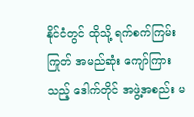နိုင်ငံတွင် ထိုသို့ ရက်စက်ကြမ်းကြုတ် အမည်ဆုံး ကျော်ကြားသည့် ဒေါက်တိုင် အဖွဲ့အစည်း မ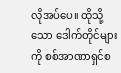လိုအပ်ပေ။ ထိုသို့ သော ဒေါက်တိုင်များကို စစ်အာဏာရှင်စ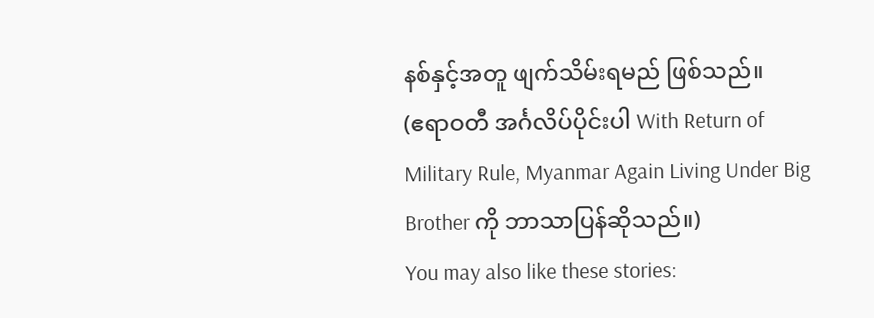နစ်နှင့်အတူ ဖျက်သိမ်းရမည် ဖြစ်သည်။
(ဧရာဝတီ အင်္ဂလိပ်ပိုင်းပါ With Return of Military Rule, Myanmar Again Living Under Big Brother ကို ဘာသာပြန်ဆိုသည်။)
You may also like these stories: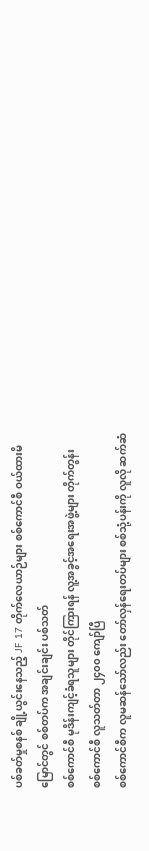ပစ်ခတ်မှုစနစ် ချို့ယွင်းနေသည့် JF 17 တိုက်လေယာဉ်များ စစ်ကောင်စီ ဝယ်ထားမိ
မြောင်တွင် စစ်တပ်က အချင်းချင်း ပစ်သတ်
စစ်ကောင်စီ မုဒိန်းကျင့်ခံရသူများ တိုင်ကြားရန် လူ့အခွင့်အရေးအဖွဲ့များ တိုက်တွန်း
စစ်ကောင်စီ လူသတ်တာ ၂၄၀၀ ကျော်ပြီ
စစ်ကောင်စီက လူမဆန်သော်လည်း တော်လှန်ရေးတပ်များ စစ်သုံ့ပန်းကို လူလို ဆက်ဆံ